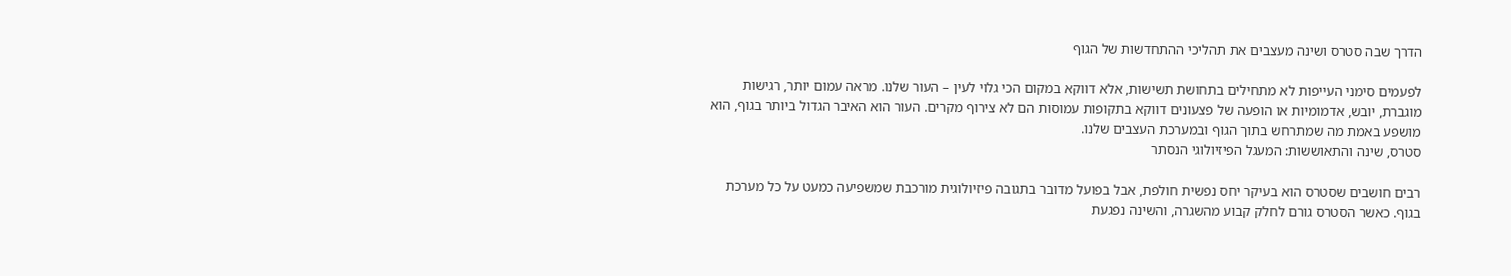הדרך שבה סטרס ושינה מעצבים את תהליכי ההתחדשות של הגוף

לפעמים סימני העייפות לא מתחילים בתחושת תשישות, אלא דווקא במקום הכי גלוי לעין – העור שלנו. מראה עמום יותר, רגישות מוגברת, יובש, אדמומיות או הופעה של פצעונים דווקא בתקופות עמוסות הם לא צירוף מקרים. העור הוא האיבר הגדול ביותר בגוף, הוא מושפע באמת מה שמתרחש בתוך הגוף ובמערכת העצבים שלנו.
סטרס, שינה והתאוששות: המעגל הפיזיולוגי הנסתר

רבים חושבים שסטרס הוא בעיקר יחס נפשית חולפת, אבל בפועל מדובר בתגובה פיזיולוגית מורכבת שמשפיעה כמעט על כל מערכת בגוף. כאשר הסטרס גורם לחלק קבוע מהשגרה, והשינה נפגעת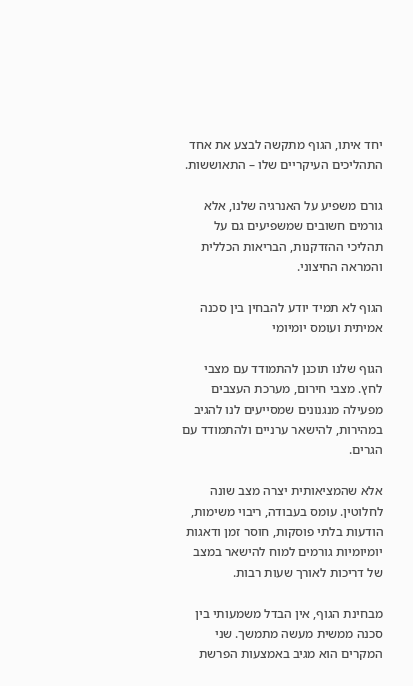יחד איתו, הגוף מתקשה לבצע את אחד התהליכים העיקריים שלו – התאוששות.

גורם משפיע על האנרגיה שלנו, אלא גורמים חשובים שמשפיעים גם על תהליכי ההזדקנות, הבריאות הכללית והמראה החיצוני.

הגוף לא תמיד יודע להבחין בין סכנה אמיתית ועומס יומיומי

הגוף שלנו תוכנן להתמודד עם מצבי לחץ. מצבי חירום, מערכת העצבים מפעילה מנגנונים שמסייעים לנו להגיב במהירות, להישאר ערניים ולהתמודד עם הגרים.

אלא שהמציאותית יצרה מצב שונה לחלוטין. עומס בעבודה, ריבוי משימות, הודעות בלתי פוסקות, חוסר זמן ודאגות יומיומיות גורמים למוח להישאר במצב של דריכות לאורך שעות רבות.

מבחינת הגוף, אין הבדל משמעותי בין סכנה ממשית מעשה מתמשך. שני המקרים הוא מגיב באמצעות הפרשת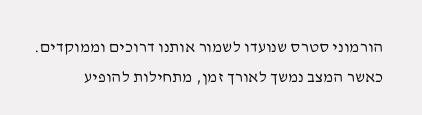הורמוני סטרס שנועדו לשמור אותנו דרוכים וממוקדים. כאשר המצב נמשך לאורך זמן, מתחילות להופיע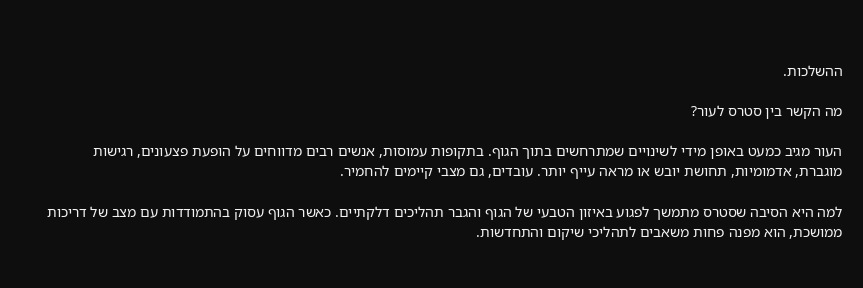ההשלכות.

מה הקשר בין סטרס לעור?

העור מגיב כמעט באופן מידי לשינויים שמתרחשים בתוך הגוף. בתקופות עמוסות, אנשים רבים מדווחים על הופעת פצעונים, רגישות מוגברת, אדמומיות, תחושת יובש או מראה עייף יותר. עובדים, גם מצבי קיימים להחמיר.

למה היא הסיבה שסטרס מתמשך לפגוע באיזון הטבעי של הגוף והגבר תהליכים דלקתיים. כאשר הגוף עסוק בהתמודדות עם מצב של דריכות ממושכת, הוא מפנה פחות משאבים לתהליכי שיקום והתחדשות.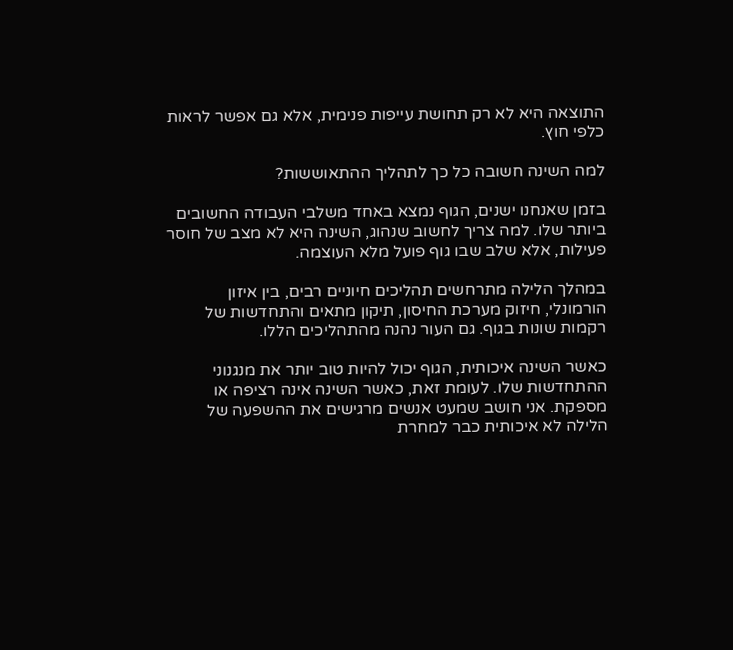התוצאה היא לא רק תחושת עייפות פנימית, אלא גם אפשר לראות כלפי חוץ.

למה השינה חשובה כל כך לתהליך ההתאוששות?

בזמן שאנחנו ישנים, הגוף נמצא באחד משלבי העבודה החשובים ביותר שלו. למה צריך לחשוב שנהוג, השינה היא לא מצב של חוסר פעילות, אלא שלב שבו גוף פועל מלא העוצמה.

במהלך הלילה מתרחשים תהליכים חיוניים רבים, בין איזון הורמונלי, חיזוק מערכת החיסון, תיקון מתאים והתחדשות של רקמות שונות בגוף. גם העור נהנה מהתהליכים הללו.

כאשר השינה איכותית, הגוף יכול להיות טוב יותר את מנגנוני ההתחדשות שלו. לעומת זאת, כאשר השינה אינה רציפה או מספקת. אני חושב שמעט אנשים מרגישים את ההשפעה של הלילה לא איכותית כבר למחרת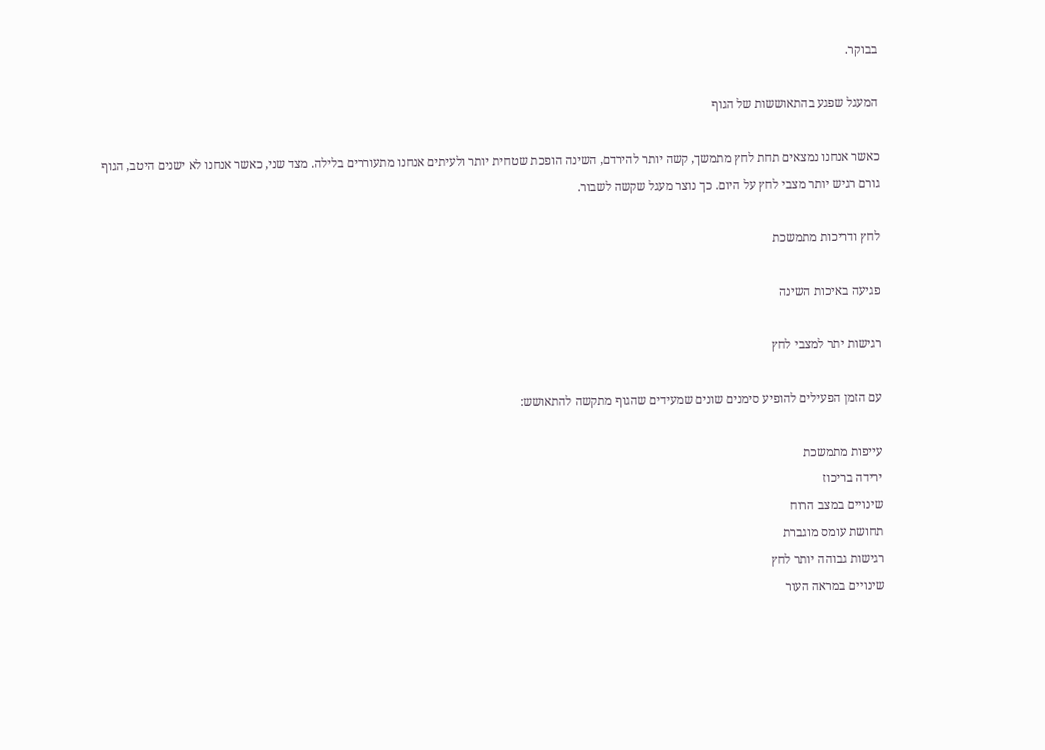בבוקר.

המעגל שפגע בהתאוששות של הגוף

כאשר אנחנו נמצאים תחת לחץ מתמשך, קשה יותר להירדם, השינה הופכת שטחית יותר ולעיתים אנחנו מתעוררים בלילה. מצד שני, כאשר אנחנו לא ישנים היטב, הגוף גורם רגיש יותר מצבי לחץ על היום. כך נוצר מעגל שקשה לשבור.

לחץ ודריכות מתמשכת

פגיעה באיכות השינה

רגישות יתר למצבי לחץ

עם הזמן הפעילים להופיע סימנים שונים שמעידים שהגוף מתקשה להתאושש:

עייפות מתמשכת
ירידה בריכוז
שינויים במצב הרוח
תחושת עומס מוגברת
רגישות גבוהה יותר לחץ
שינויים במראה העור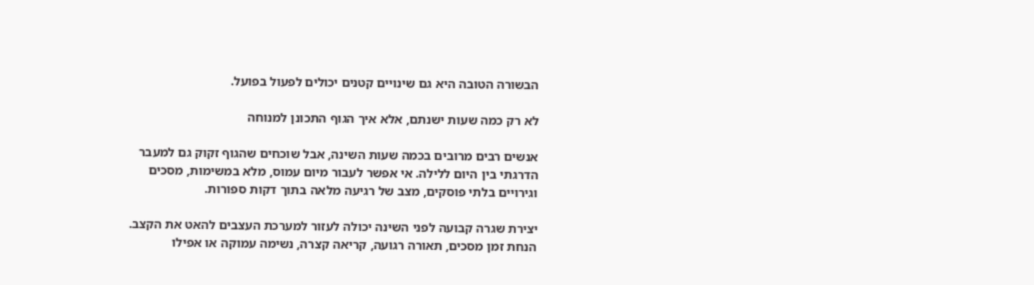הבשורה הטובה היא גם שינויים קטנים יכולים לפעול בפועל.

לא רק כמה שעות ישנתם, אלא איך הגוף התכונן למנוחה

אנשים רבים מרובים בכמה שעות השינה, אבל שוכחים שהגוף זקוק גם למעבר הדרגתי בין היום ללילה. אי אפשר לעבור מיום עמוס, מלא במשימות, מסכים וגירויים בלתי פוסקים, מצב של רגיעה מלאה בתוך דקות ספורות.

יצירת שגרה קבועה לפני השינה יכולה לעזור למערכת העצבים להאט את הקצב. הנחת זמן מסכים, תאורה רגועה, קריאה קצרה, נשימה עמוקה או אפילו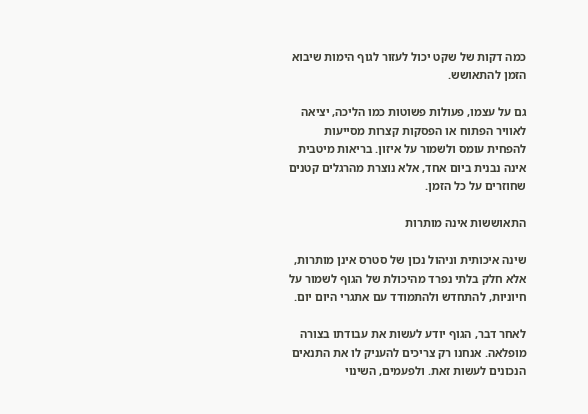כמה דקות של שקט יכול לעזור לגוף הימות שיבוא הזמן להתאושש.

גם על עצמו, פעולות פשוטות כמו הליכה, יציאה לאוויר הפתוח או הפסקות קצרות מסייעות להפחית עומס ולשמור על איזון. בריאות מיטבית אינה נבנית ביום אחד, אלא נוצרת מהרגלים קטנים שחוזרים על כל הזמן.

התאוששות אינה מותרות

שינה איכותית וניהול נכון של סטרס אינן מותרות, אלא חלק בלתי נפרד מהיכולת של הגוף לשמור על חיוניות, להתחדש ולהתמודד עם אתגרי היום יום.

לאחר דבר, הגוף יודע לעשות את עבודתו בצורה מופלאה. אנחנו רק צריכים להעניק לו את התנאים הנכונים לעשות זאת. ולפעמים, השינוי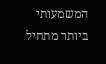המשמעותי ביותר מתחיל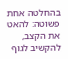בהחלטה אחת פשוטה: להאט את הקצב, להקשיב לגוף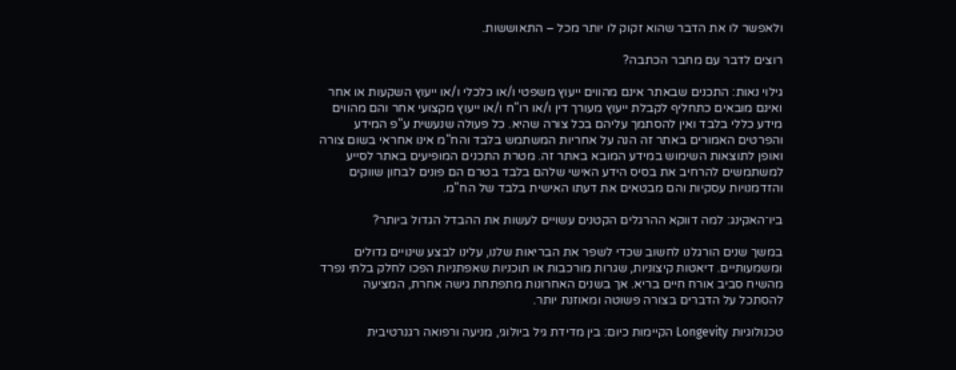ולאפשר לו את הדבר שהוא זקוק לו יותר מכל – התאוששות.

רוצים לדבר עם מחבר הכתבה?

גילוי נאות: התכנים שבאתר אינם מהווים ייעוץ משפטי ו/או כלכלי ו/או ייעוץ השקעות או אחר ואינם מובאים כתחליף לקבלת ייעוץ מעורך דין ו/או רו"ח ו/או ייעוץ מקצועי אחר והם מהווים מידע כללי בלבד ואין להסתמך עליהם בכל צורה שהיא. כל פעולה שנעשית ע"פ המידע והפרטים האמורים באתר זה הנה על אחריות המשתמש בלבד והח"מ אינו אחראי בשום צורה ואופן לתוצאות השימוש במידע המובא באתר זה. מטרת התכנים המופיעים באתר לסייע למשתמשים להרחיב את בסיס הידע האישי שלהם בלבד בטרם הם פונים לבחון שווקים והזדמנויות עסקיות והם מבטאים את דעתו האישית בלבד של הח"מ.

ביו־האקינג: למה דווקא ההרגלים הקטנים עשויים לעשות את ההבדל הגדול ביותר?

במשך שנים הורגלנו לחשוב שכדי לשפר את הבריאות שלנו, עלינו לבצע שינויים גדולים ומשמעותיים. דיאטות קיצוניות, שגרות מורכבות או תוכניות שאפתניות הפכו לחלק בלתי נפרד מהשיח סביב אורח חיים בריא. אך בשנים האחרונות מתפתחת גישה אחרת, המציעה להסתכל על הדברים בצורה פשוטה ומאוזנת יותר.

טכנולוגיות Longevity הקיימות כיום: בין מדידת גיל ביולוגי, מניעה ורפואה רגנרטיבית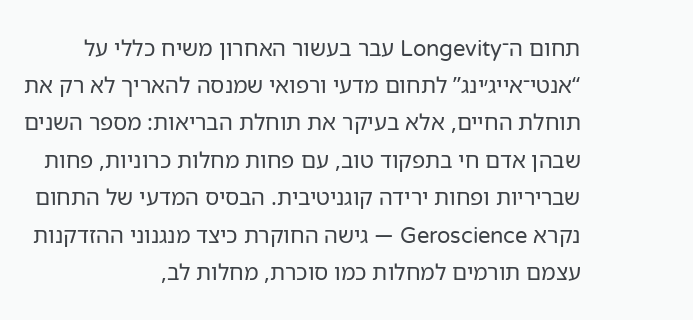תחום ה־Longevity עבר בעשור האחרון משיח כללי על “אנטי־אייג׳ינג” לתחום מדעי ורפואי שמנסה להאריך לא רק את תוחלת החיים, אלא בעיקר את תוחלת הבריאות: מספר השנים שבהן אדם חי בתפקוד טוב, עם פחות מחלות כרוניות, פחות שבריריות ופחות ירידה קוגניטיבית. הבסיס המדעי של התחום נקרא Geroscience — גישה החוקרת כיצד מנגנוני ההזדקנות עצמם תורמים למחלות כמו סוכרת, מחלות לב,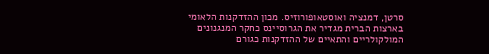סרטן, דמנציה ואוסטאופורוזיס. מכון ההזדקנות הלאומי בארצות הברית מגדיר את הגרוסיינס כחקר המנגנונים המולקולריים והתאיים של ההזדקנות כגורם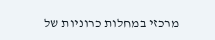מרכזי במחלות כרוניות של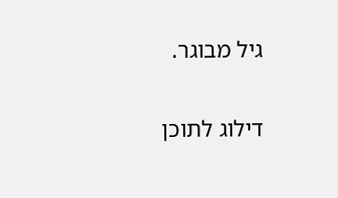גיל מבוגר.

דילוג לתוכן